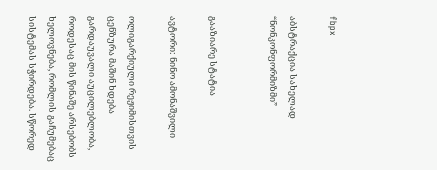fbpx

აბსტრაქცია სახელად “ნონკონფორმიზმი”


გააზიარე სტატია

ავტორი: ნინო ამონაშვილი

ოლიგარქიული რეჟიმისთვის ცენზურა მაშინ ხდება გარდაუვალი აუცილებლობა, როდესაც მის წინაშე არსებობს ხელოვნება, რომლის გაჩუმებაც სისტემას სჭირდება. სწორედ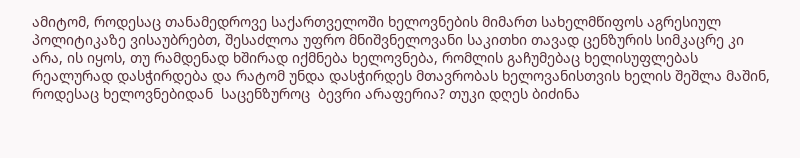ამიტომ, როდესაც თანამედროვე საქართველოში ხელოვნების მიმართ სახელმწიფოს აგრესიულ პოლიტიკაზე ვისაუბრებთ, შესაძლოა უფრო მნიშვნელოვანი საკითხი თავად ცენზურის სიმკაცრე კი არა, ის იყოს, თუ რამდენად ხშირად იქმნება ხელოვნება, რომლის გაჩუმებაც ხელისუფლებას რეალურად დასჭირდება და რატომ უნდა დასჭირდეს მთავრობას ხელოვანისთვის ხელის შეშლა მაშინ, როდესაც ხელოვნებიდან  საცენზუროც  ბევრი არაფერია? თუკი დღეს ბიძინა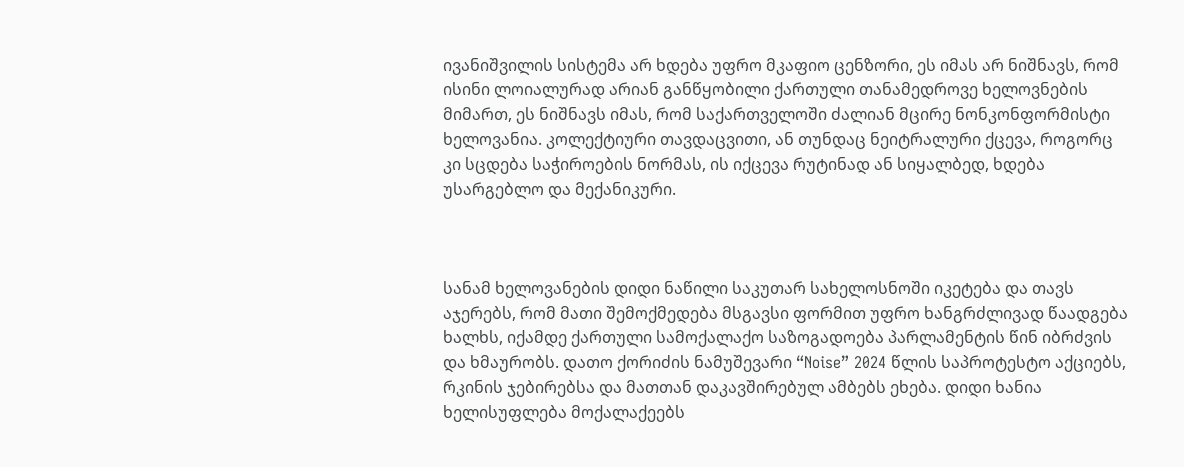ივანიშვილის სისტემა არ ხდება უფრო მკაფიო ცენზორი, ეს იმას არ ნიშნავს, რომ ისინი ლოიალურად არიან განწყობილი ქართული თანამედროვე ხელოვნების მიმართ, ეს ნიშნავს იმას, რომ საქართველოში ძალიან მცირე ნონკონფორმისტი ხელოვანია. კოლექტიური თავდაცვითი, ან თუნდაც ნეიტრალური ქცევა, როგორც კი სცდება საჭიროების ნორმას, ის იქცევა რუტინად ან სიყალბედ, ხდება უსარგებლო და მექანიკური.



სანამ ხელოვანების დიდი ნაწილი საკუთარ სახელოსნოში იკეტება და თავს აჯერებს, რომ მათი შემოქმედება მსგავსი ფორმით უფრო ხანგრძლივად წაადგება ხალხს, იქამდე ქართული სამოქალაქო საზოგადოება პარლამენტის წინ იბრძვის და ხმაურობს. დათო ქორიძის ნამუშევარი “Noise” 2024 წლის საპროტესტო აქციებს, რკინის ჯებირებსა და მათთან დაკავშირებულ ამბებს ეხება. დიდი ხანია ხელისუფლება მოქალაქეებს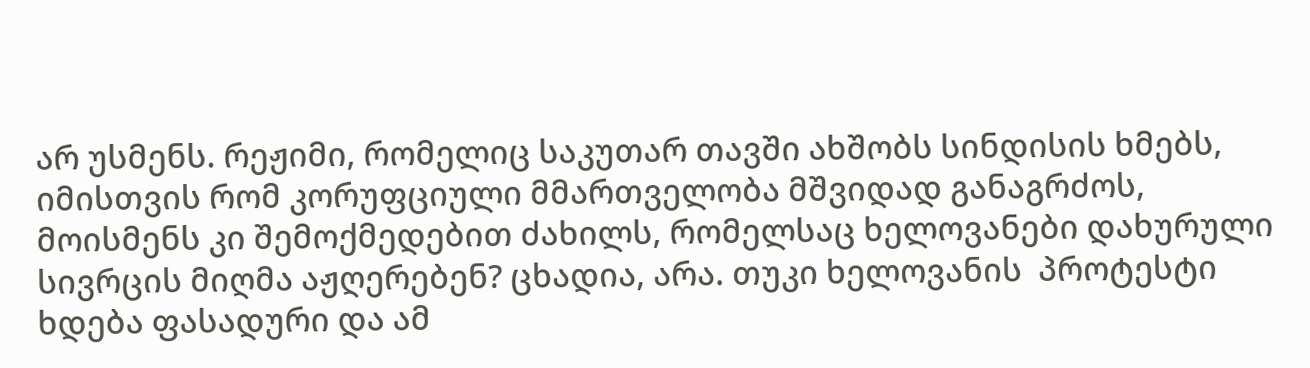არ უსმენს. რეჟიმი, რომელიც საკუთარ თავში ახშობს სინდისის ხმებს, იმისთვის რომ კორუფციული მმართველობა მშვიდად განაგრძოს, მოისმენს კი შემოქმედებით ძახილს, რომელსაც ხელოვანები დახურული სივრცის მიღმა აჟღერებენ? ცხადია, არა. თუკი ხელოვანის  პროტესტი ხდება ფასადური და ამ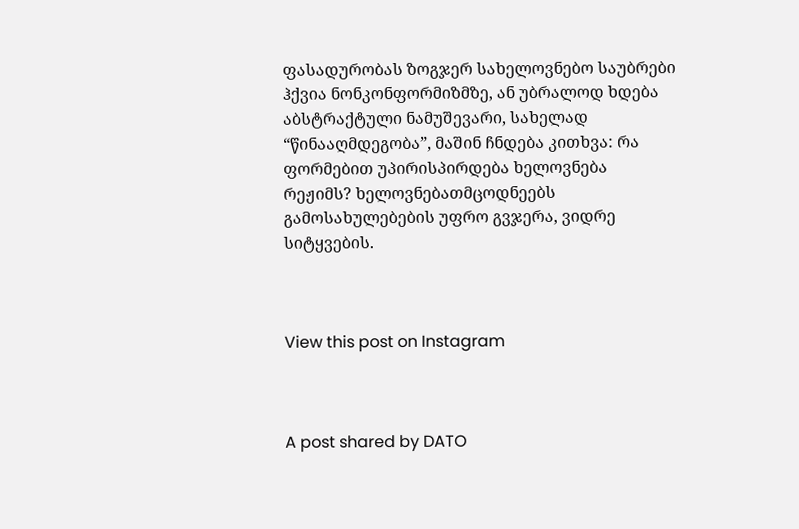ფასადურობას ზოგჯერ სახელოვნებო საუბრები ჰქვია ნონკონფორმიზმზე, ან უბრალოდ ხდება აბსტრაქტული ნამუშევარი, სახელად “წინააღმდეგობა”, მაშინ ჩნდება კითხვა: რა ფორმებით უპირისპირდება ხელოვნება რეჟიმს? ხელოვნებათმცოდნეებს გამოსახულებების უფრო გვჯერა, ვიდრე სიტყვების.



View this post on Instagram



A post shared by DATO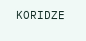KORIDZE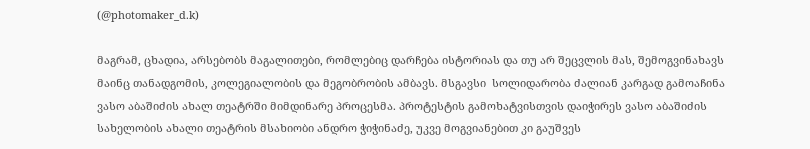(@photomaker_d.k)

მაგრამ, ცხადია, არსებობს მაგალითები, რომლებიც დარჩება ისტორიას და თუ არ შეცვლის მას, შემოგვინახავს მაინც თანადგომის, კოლეგიალობის და მეგობრობის ამბავს. მსგავსი  სოლიდარობა ძალიან კარგად გამოაჩინა ვასო აბაშიძის ახალ თეატრში მიმდინარე პროცესმა. პროტესტის გამოხატვისთვის დაიჭირეს ვასო აბაშიძის სახელობის ახალი თეატრის მსახიობი ანდრო ჭიჭინაძე, უკვე მოგვიანებით კი გაუშვეს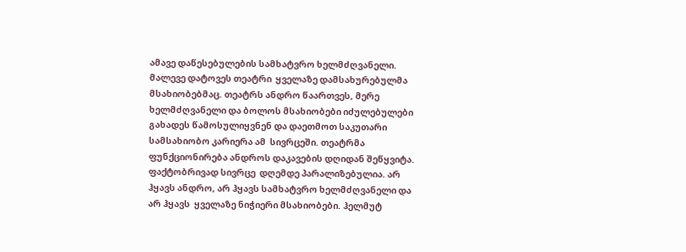ამავე დაწესებულების სამხატვრო ხელმძღვანელი. მალევე დატოვეს თეატრი  ყველაზე დამსახურებულმა მსახიობებმაც. თეატრს ანდრო წაართვეს, მერე ხელმძღვანელი და ბოლოს მსახიობები იძულებულები გახადეს წამოსულიყვნენ და დაეთმოთ საკუთარი სამსახიობო კარიერა ამ  სივრცეში. თეატრმა ფუნქციონირება ანდროს დაკავების დღიდან შეწყვიტა. ფაქტობრივად სივრცე  დღემდე პარალიზებულია. არ ჰყავს ანდრო, არ ჰყავს სამხატვრო ხელმძღვანელი და არ ჰყავს  ყველაზე ნიჭიერი მსახიობები. ჰელმუტ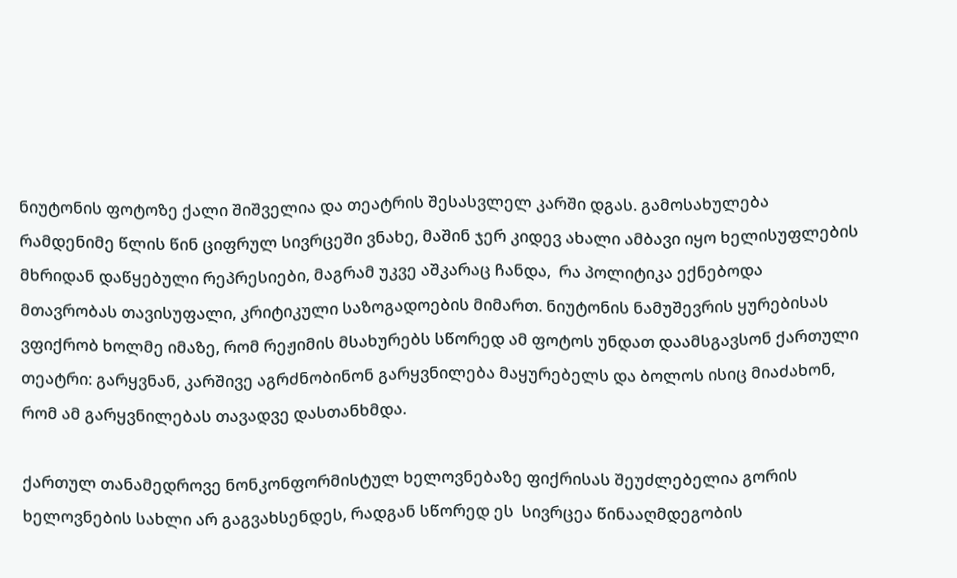ნიუტონის ფოტოზე ქალი შიშველია და თეატრის შესასვლელ კარში დგას. გამოსახულება რამდენიმე წლის წინ ციფრულ სივრცეში ვნახე, მაშინ ჯერ კიდევ ახალი ამბავი იყო ხელისუფლების მხრიდან დაწყებული რეპრესიები, მაგრამ უკვე აშკარაც ჩანდა,  რა პოლიტიკა ექნებოდა მთავრობას თავისუფალი, კრიტიკული საზოგადოების მიმართ. ნიუტონის ნამუშევრის ყურებისას ვფიქრობ ხოლმე იმაზე, რომ რეჟიმის მსახურებს სწორედ ამ ფოტოს უნდათ დაამსგავსონ ქართული თეატრი: გარყვნან, კარშივე აგრძნობინონ გარყვნილება მაყურებელს და ბოლოს ისიც მიაძახონ, რომ ამ გარყვნილებას თავადვე დასთანხმდა.

ქართულ თანამედროვე ნონკონფორმისტულ ხელოვნებაზე ფიქრისას შეუძლებელია გორის ხელოვნების სახლი არ გაგვახსენდეს, რადგან სწორედ ეს  სივრცეა წინააღმდეგობის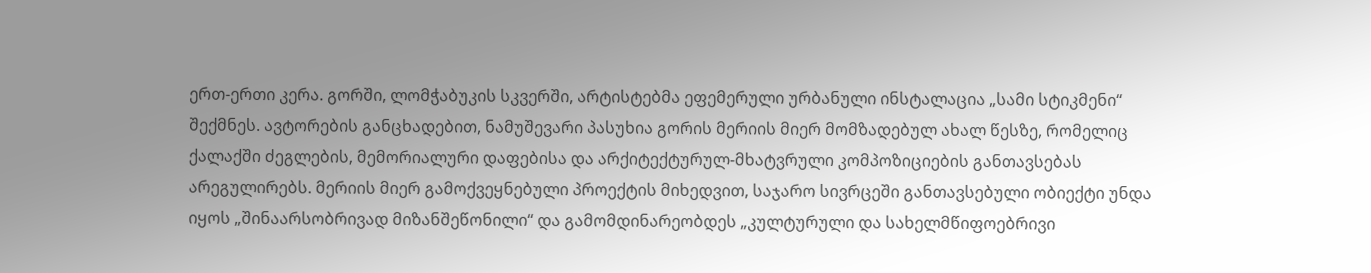ერთ-ერთი კერა. გორში, ლომჭაბუკის სკვერში, არტისტებმა ეფემერული ურბანული ინსტალაცია „სამი სტიკმენი“ შექმნეს. ავტორების განცხადებით, ნამუშევარი პასუხია გორის მერიის მიერ მომზადებულ ახალ წესზე, რომელიც ქალაქში ძეგლების, მემორიალური დაფებისა და არქიტექტურულ-მხატვრული კომპოზიციების განთავსებას არეგულირებს. მერიის მიერ გამოქვეყნებული პროექტის მიხედვით, საჯარო სივრცეში განთავსებული ობიექტი უნდა იყოს „შინაარსობრივად მიზანშეწონილი“ და გამომდინარეობდეს „კულტურული და სახელმწიფოებრივი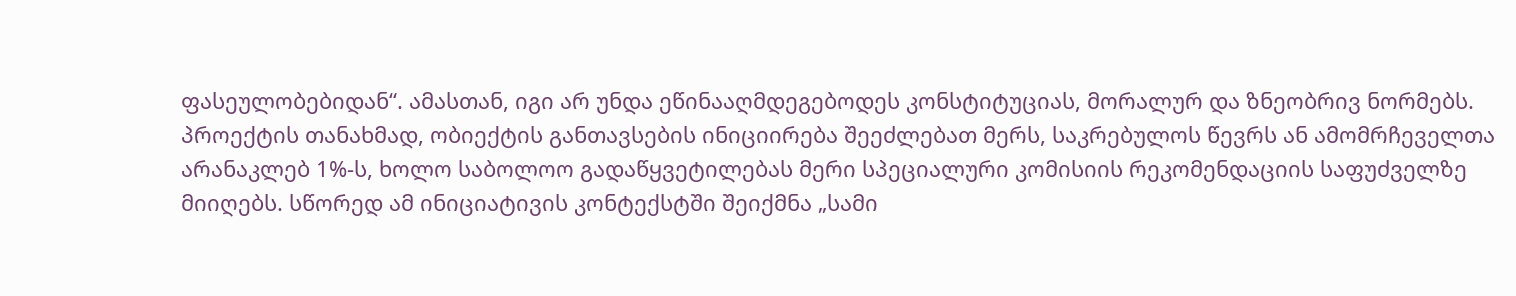ფასეულობებიდან“. ამასთან, იგი არ უნდა ეწინააღმდეგებოდეს კონსტიტუციას, მორალურ და ზნეობრივ ნორმებს. პროექტის თანახმად, ობიექტის განთავსების ინიციირება შეეძლებათ მერს, საკრებულოს წევრს ან ამომრჩეველთა არანაკლებ 1%-ს, ხოლო საბოლოო გადაწყვეტილებას მერი სპეციალური კომისიის რეკომენდაციის საფუძველზე მიიღებს. სწორედ ამ ინიციატივის კონტექსტში შეიქმნა „სამი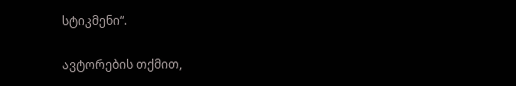სტიკმენი“.

ავტორების თქმით,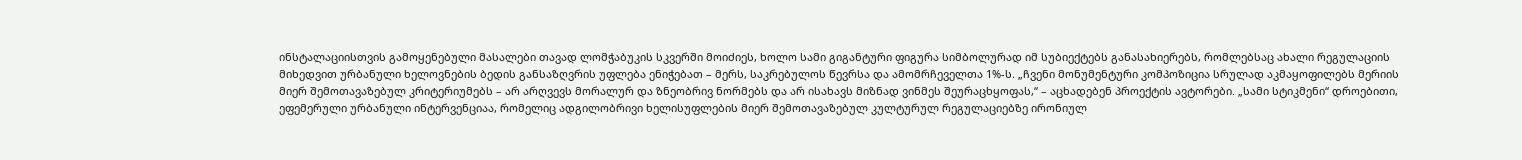ინსტალაციისთვის გამოყენებული მასალები თავად ლომჭაბუკის სკვერში მოიძიეს, ხოლო სამი გიგანტური ფიგურა სიმბოლურად იმ სუბიექტებს განასახიერებს, რომლებსაც ახალი რეგულაციის მიხედვით ურბანული ხელოვნების ბედის განსაზღვრის უფლება ენიჭებათ – მერს, საკრებულოს წევრსა და ამომრჩეველთა 1%-ს. „ჩვენი მონუმენტური კომპოზიცია სრულად აკმაყოფილებს მერიის მიერ შემოთავაზებულ კრიტერიუმებს – არ არღვევს მორალურ და ზნეობრივ ნორმებს და არ ისახავს მიზნად ვინმეს შეურაცხყოფას,“ – აცხადებენ პროექტის ავტორები. „სამი სტიკმენი“ დროებითი, ეფემერული ურბანული ინტერვენციაა, რომელიც ადგილობრივი ხელისუფლების მიერ შემოთავაზებულ კულტურულ რეგულაციებზე ირონიულ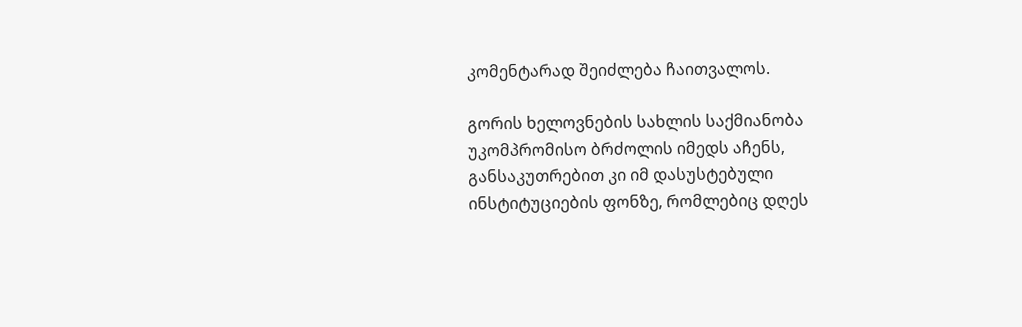კომენტარად შეიძლება ჩაითვალოს.

გორის ხელოვნების სახლის საქმიანობა უკომპრომისო ბრძოლის იმედს აჩენს, განსაკუთრებით კი იმ დასუსტებული ინსტიტუციების ფონზე, რომლებიც დღეს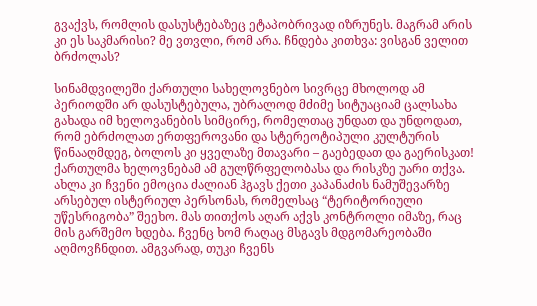გვაქვს, რომლის დასუსტებაზეც ეტაპობრივად იზრუნეს. მაგრამ არის კი ეს საკმარისი? მე ვთვლი, რომ არა. ჩნდება კითხვა: ვისგან ველით ბრძოლას?

სინამდვილეში ქართული სახელოვნებო სივრცე მხოლოდ ამ  პერიოდში არ დასუსტებულა, უბრალოდ მძიმე სიტუაციამ ცალსახა გახადა იმ ხელოვანების სიმცირე, რომელთაც უნდათ და უნდოდათ, რომ ებრძოლათ ერთფეროვანი და სტერეოტიპული კულტურის წინააღმდეგ, ბოლოს კი ყველაზე მთავარი – გაებედათ და გაერისკათ! ქართულმა ხელოვნებამ ამ გულწრფელობასა და რისკზე უარი თქვა. ახლა კი ჩვენი ემოცია ძალიან ჰგავს ქეთი კაპანაძის ნამუშევარზე არსებულ ისტერიულ პერსონას, რომელსაც “ტერიტორიული უწესრიგობა” შეეხო. მას თითქოს აღარ აქვს კონტროლი იმაზე, რაც მის გარშემო ხდება. ჩვენც ხომ რაღაც მსგავს მდგომარეობაში აღმოვჩნდით. ამგვარად, თუკი ჩვენს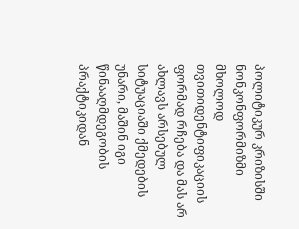პოლიტიკურ კრიზისში ნონკონფორმიზმი მხოლოდ თვითიდენტიფიკაციის ფორმად რჩება და მას არ ახლავს არსებულ სიტუაციაში ქმედების უნარი, მაშინ იგი წინააღმდეგობის პრაქტიკიდან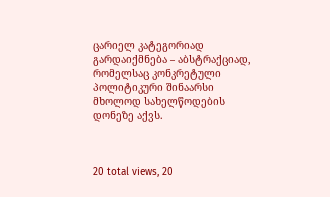ცარიელ კატეგორიად გარდაიქმნება – აბსტრაქციად, რომელსაც კონკრეტული პოლიტიკური შინაარსი მხოლოდ სახელწოდების დონეზე აქვს.



20 total views, 20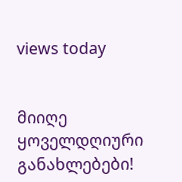views today


მიიღე ყოველდღიური განახლებები!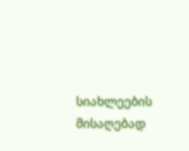სიახლეების მისაღებად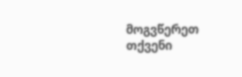მოგვწერეთ თქვენი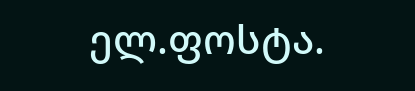ელ.ფოსტა.